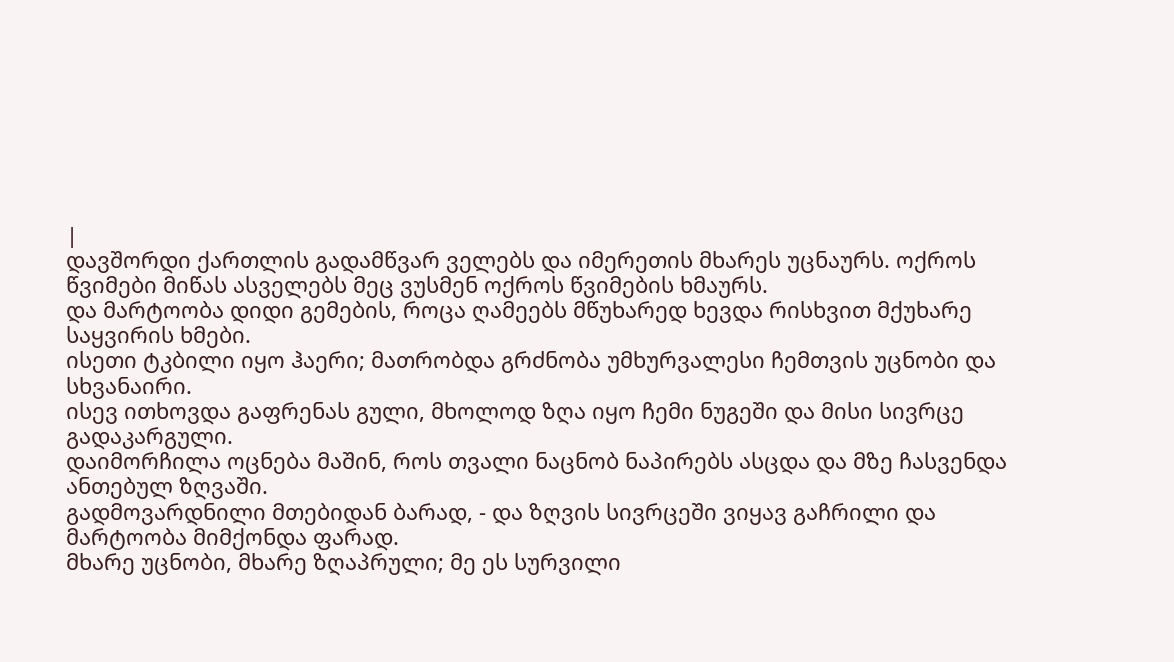|
დავშორდი ქართლის გადამწვარ ველებს და იმერეთის მხარეს უცნაურს. ოქროს წვიმები მიწას ასველებს მეც ვუსმენ ოქროს წვიმების ხმაურს.
და მარტოობა დიდი გემების, როცა ღამეებს მწუხარედ ხევდა რისხვით მქუხარე საყვირის ხმები.
ისეთი ტკბილი იყო ჰაერი; მათრობდა გრძნობა უმხურვალესი ჩემთვის უცნობი და სხვანაირი.
ისევ ითხოვდა გაფრენას გული, მხოლოდ ზღა იყო ჩემი ნუგეში და მისი სივრცე გადაკარგული.
დაიმორჩილა ოცნება მაშინ, როს თვალი ნაცნობ ნაპირებს ასცდა და მზე ჩასვენდა ანთებულ ზღვაში.
გადმოვარდნილი მთებიდან ბარად, - და ზღვის სივრცეში ვიყავ გაჩრილი და მარტოობა მიმქონდა ფარად.
მხარე უცნობი, მხარე ზღაპრული; მე ეს სურვილი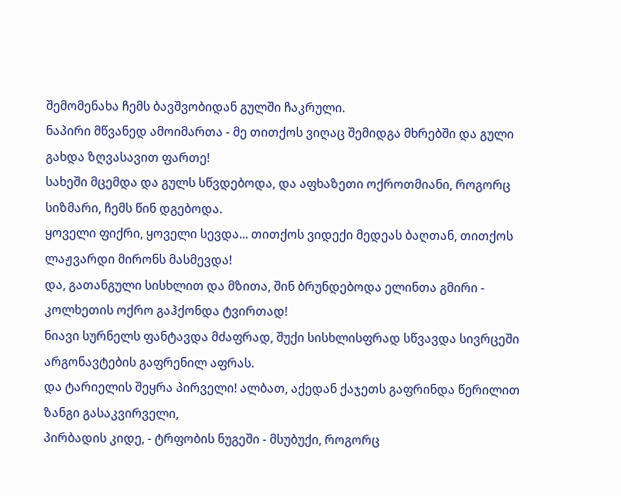შემომენახა ჩემს ბავშვობიდან გულში ჩაკრული.
ნაპირი მწვანედ ამოიმართა - მე თითქოს ვიღაც შემიდგა მხრებში და გული გახდა ზღვასავით ფართე!
სახეში მცემდა და გულს სწვდებოდა, და აფხაზეთი ოქროთმიანი, როგორც სიზმარი, ჩემს წინ დგებოდა.
ყოველი ფიქრი, ყოველი სევდა... თითქოს ვიდექი მედეას ბაღთან, თითქოს ლაჟვარდი მირონს მასმევდა!
და, გათანგული სისხლით და მზითა, შინ ბრუნდებოდა ელინთა გმირი - კოლხეთის ოქრო გაჰქონდა ტვირთად!
ნიავი სურნელს ფანტავდა მძაფრად, შუქი სისხლისფრად სწვავდა სივრცეში არგონავტების გაფრენილ აფრას.
და ტარიელის შეყრა პირველი! ალბათ, აქედან ქაჯეთს გაფრინდა წერილით ზანგი გასაკვირველი,
პირბადის კიდე, - ტრფობის ნუგეში - მსუბუქი, როგორც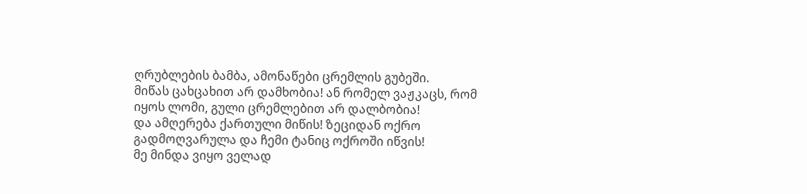ღრუბლების ბამბა, ამონაწები ცრემლის გუბეში.
მიწას ცახცახით არ დამხობია! ან რომელ ვაჟკაცს, რომ იყოს ლომი, გული ცრემლებით არ დალბობია!
და ამღერება ქართული მიწის! ზეციდან ოქრო გადმოღვარულა და ჩემი ტანიც ოქროში იწვის!
მე მინდა ვიყო ველად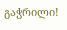გაჭრილი!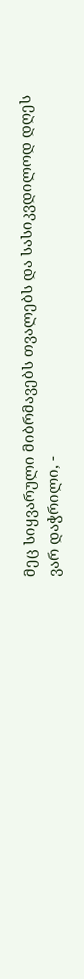მეც სიყვარული მიბრმავებს თვალებს და სასიკვდილოდ დღეს ვარ დაჭრილი, -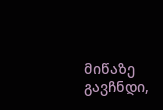მიწაზე გავჩნდი,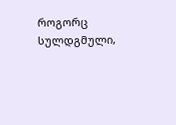როგორც სულდგმული,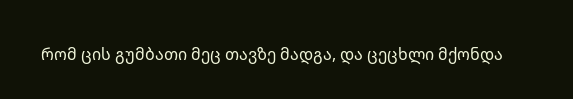რომ ცის გუმბათი მეც თავზე მადგა, და ცეცხლი მქონდა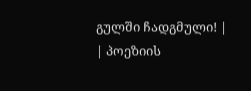გულში ჩადგმული! |
| პოეზიის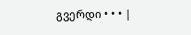გვერდი • • • |